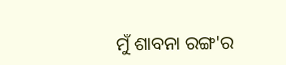ମୁଁ ଶାବନା ରଙ୍ଗ'ର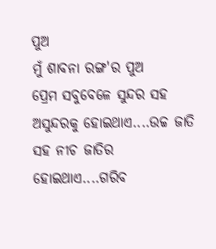ପୁଅ
ମୁଁ ଶାବନା ରଙ୍ଗ'ର ପୁଅ
ପ୍ରେମ ସବୁବେଳେ ସୁନ୍ଦର ସହ ଅସୁନ୍ଦରକୁ ହୋଇଥାଏ....ଉଚ୍ଚ ଜାତି ସହ ନୀଚ ଜାତିର ହୋଇଥାଏ....ଗରିବ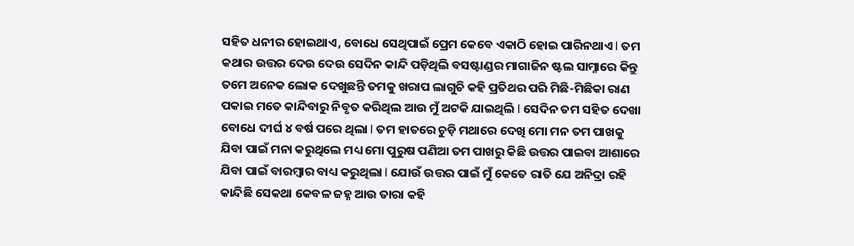ସହିତ ଧନୀର ହୋଇଥାଏ, ବୋଧେ ସେଥିପାଇଁ ପ୍ରେମ କେବେ ଏକାଠି ହୋଇ ପାରିନଥାଏ l ତମ କଥାର ଉତ୍ତର ଦେଉ ଦେଉ ସେଦିନ କାନ୍ଦି ପଡ଼ିଥିଲି ବସଷ୍ଟାଣ୍ଡର ମାଗାଜିନ ଷ୍ଟଲ ସାମ୍ନାରେ କିନ୍ତୁ ତମେ ଅନେକ ଲୋକ ଦେଖୁଛନ୍ତି ତମକୁ ଖରାପ ଲାଗୁଚି କହି ପ୍ରତିଥର ପରି ମିଛି-ମିଛିକା ରାଣ ପକାଇ ମତେ କାନ୍ଦିବାରୁ ନିବୃତ କରିଥିଲ ଆଉ ମୁଁ ଅଟକି ଯାଇଥିଲି l ସେଦିନ ତମ ସହିତ ଦେଖା ବୋଧେ ଦୀର୍ଘ ୪ ବର୍ଷ ପରେ ଥିଲା l ତମ ହାତରେ ଚୁଡ଼ି ମଥାରେ ଦେଖି ମୋ ମନ ତମ ପାଖକୁ ଯିବା ପାଇଁ ମନା କରୁଥିଲେ ମଧ୍ୟ ମୋ ପୁରୁଷ ପଣିଆ ତମ ପାଖରୁ କିଛି ଉତ୍ତର ପାଇବା ଆଶାରେ ଯିବା ପାଇଁ ବାରମ୍ବାର ବାଧ୍ୟ କରୁଥିଲା l ଯୋଉଁ ଉତ୍ତର ପାଇଁ ମୁଁ କେତେ ରାତି ଯେ ଅନିଦ୍ରା ରହି କାନ୍ଦିଛି ସେକଥା କେବଳ ଜହ୍ନ ଆଉ ତାରା କହି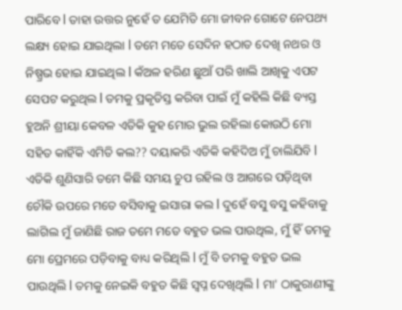ପାରିବେ l ତାହା ଉତ୍ତର ନୁହେଁ ତ ଯେମିତି ମୋ ଜୀବନ ଗୋଟେ ନେପଥ୍ୟ ଲକ୍ଷ୍ୟ ହୋଇ ଯାଇଥିଲା l ତମେ ମତେ ସେଦିନ ହଠାତ ଦେଖି ନଥର ଓ ନିଷ୍ପ୍ରଭ ହୋଇ ଯାଇଥିଲ l କଁଅଳ ହରିଣ ଛୁଆଁ ପରି ଖାଲି ଆଖିକୁ ଏପଟ ସେପଟ କରୁଥିଲ l ତମକୁ ପ୍ରକୃତିସ୍ତ କରିବା ପାଇଁ ମୁଁ କହିଲି କିଛି ବ୍ୟସ୍ତ ହୁଅନି ଶ୍ରୀୟା କେବଳ ଏତିକି କୁହ ମୋର ଭୁଲ ରହିଲା କୋଉଠି ମୋ ସହିତ କାହିଁକି ଏମିତି କଲ?? ଦୟାକରି ଏତିକି କହିଦିଅ ମୁଁ ଚାଲିଯିବି l ଏତିକି ଶୁଣିସାରି ତମେ କିଛି ସମୟ ଚୁପ ରହିଲ ଓ ଆଗରେ ପଡ଼ିଥିବା ଚୌକି ଉପରେ ମତେ ବସିବାକୁ ଇସାରା କଲ l ଦୁହେଁ ବସୁ ବସୁ କହିବାକୁ ଲାଗିଲ ମୁଁ ଜାଣିଛି ରାଜ ତମେ ମତେ ବହୁତ ଭଲ ପାଉଥିଲ, ମୁଁ ହିଁ ତମକୁ ମୋ ପ୍ରେମରେ ପଡ଼ିବାକୁ ବାଧ୍ୟ କରିଥିଲି l ମୁଁ ବି ତମକୁ ବହୁତ ଭଲ ପାଉଥିଲି l ତମକୁ ନେଇକି ବହୁତ କିଛି ସ୍ବପ୍ନ ଦେଖିଥିଲି l ମା' ଠାକୁରାଣୀଙ୍କୁ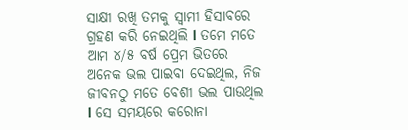ସାକ୍ଷୀ ରଖି ତମକୁ ସ୍ୱାମୀ ହିସାବରେ ଗ୍ରହଣ କରି ନେଇଥିଲି l ତମେ ମତେ ଆମ ୪/୫ ବର୍ଷ ପ୍ରେମ ଭିତରେ ଅନେକ ଭଲ ପାଇବା ଦେଇଥିଲ, ନିଜ ଜୀବନଠୁ ମତେ ବେଶୀ ଭଲ ପାଉଥିଲ l ସେ ସମୟରେ କରୋନା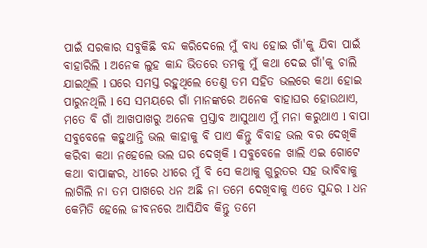ପାଇଁ ସରକାର ସବୁକିଛି ବନ୍ଦ କରିଦେଲେ ମୁଁ ବାଧ୍ୟ ହୋଇ ଗାଁ'କୁ ଯିବା ପାଇଁ ବାହାରିଲି l ଅନେକ ଲୁହ କାନ୍ଦ ଭିତରେ ତମକୁ ମୁଁ କଥା ଦେଇ ଗାଁ'କୁ ଚାଲି ଯାଇଥିଲି l ଘରେ ସମସ୍ତ ରହୁଥିଲେ ତେଣୁ ତମ ସହିତ ଭଲରେ କଥା ହୋଇ ପାରୁନଥିଲି l ସେ ସମୟରେ ଗାଁ ମାନଙ୍କରେ ଅନେକ ବାହାଘର ହୋଉଥାଏ, ମତେ ବି ଗାଁ ଆଖପାଖରୁ ଅନେକ ପ୍ରସ୍ତାବ ଆସୁଥାଏ ମୁଁ ମନା କରୁଥାଏ l ବାପା ସବୁବେଳେ କହୁଥାନ୍ତି ଭଲ କାହାକୁ ବି ପାଏ କିନ୍ତୁ ବିବାହ ଭଲ ବର ଦେଖିକି କରିବା କଥା ନହେଲେ ଭଲ ଘର ଦେଖିକି l ସବୁବେଳେ ଖାଲି ଏଇ ଗୋଟେ କଥା ବାପାଙ୍କର, ଧୀରେ ଧୀରେ ମୁଁ ବି ସେ କଥାକୁ ଗୁରୁତର ସହ ଭାବିବାକୁ ଲାଗିଲି ନା ତମ ପାଖରେ ଧନ ଅଛି ନା ତମେ ଦେଖିବାକୁ ଏତେ ସୁନ୍ଦର l ଧନ କେମିତି ହେଲେ ଜୀବନରେ ଆସିଯିବ କିନ୍ତୁ ତମେ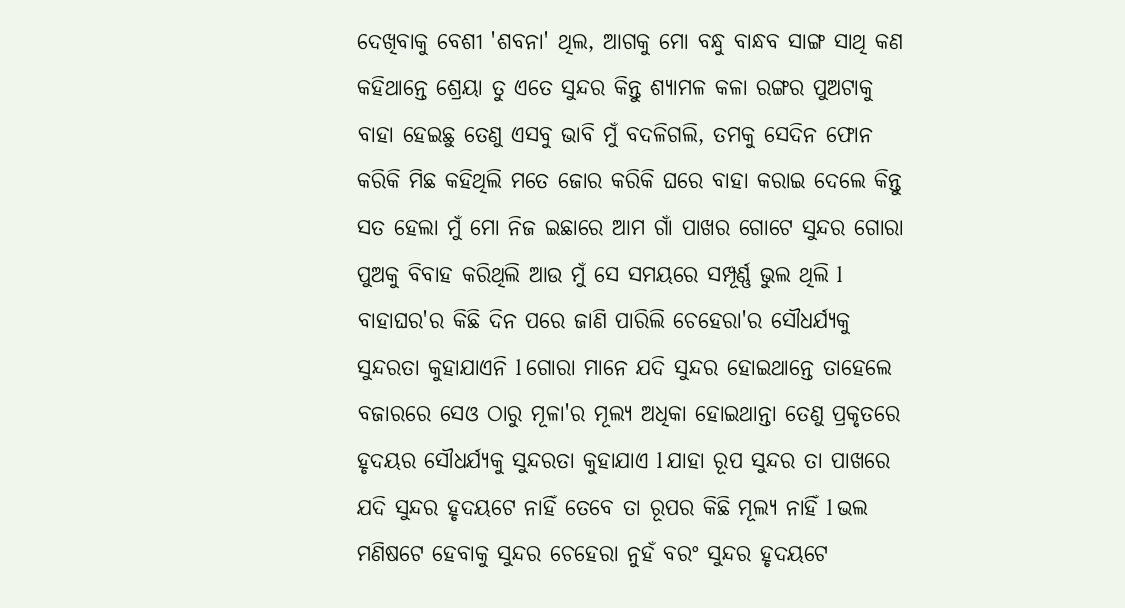ଦେଖିବାକୁ ବେଶୀ 'ଶବନା' ଥିଲ, ଆଗକୁ ମୋ ବନ୍ଧୁ ବାନ୍ଧବ ସାଙ୍ଗ ସାଥି କଣ କହିଥାନ୍ତେ ଶ୍ରେୟା ତୁ ଏତେ ସୁନ୍ଦର କିନ୍ତୁ ଶ୍ୟାମଳ କଳା ରଙ୍ଗର ପୁଅଟାକୁ ବାହା ହେଇଛୁ ତେଣୁ ଏସବୁ ଭାବି ମୁଁ ବଦଳିଗଲି, ତମକୁ ସେଦିନ ଫୋନ କରିକି ମିଛ କହିଥିଲି ମତେ ଜୋର କରିକି ଘରେ ବାହା କରାଇ ଦେଲେ କିନ୍ତୁ ସତ ହେଲା ମୁଁ ମୋ ନିଜ ଇଛାରେ ଆମ ଗାଁ ପାଖର ଗୋଟେ ସୁନ୍ଦର ଗୋରା ପୁଅକୁ ବିବାହ କରିଥିଲି ଆଉ ମୁଁ ସେ ସମୟରେ ସମ୍ପୂର୍ଣ୍ଣ ଭୁଲ ଥିଲି l ବାହାଘର'ର କିଛି ଦିନ ପରେ ଜାଣି ପାରିଲି ଚେହେରା'ର ସୌଧର୍ଯ୍ୟକୁ ସୁନ୍ଦରତା କୁହାଯାଏନି l ଗୋରା ମାନେ ଯଦି ସୁନ୍ଦର ହୋଇଥାନ୍ତେ ତାହେଲେ ବଜାରରେ ସେଓ ଠାରୁ ମୂଳା'ର ମୂଲ୍ୟ ଅଧିକା ହୋଇଥାନ୍ତା ତେଣୁ ପ୍ରକୃତରେ ହୃଦୟର ସୌଧର୍ଯ୍ୟକୁ ସୁନ୍ଦରତା କୁହାଯାଏ l ଯାହା ରୂପ ସୁନ୍ଦର ତା ପାଖରେ ଯଦି ସୁନ୍ଦର ହୃଦୟଟେ ନାହିଁ ତେବେ ତା ରୂପର କିଛି ମୂଲ୍ୟ ନାହିଁ l ଭଲ ମଣିଷଟେ ହେବାକୁ ସୁନ୍ଦର ଚେହେରା ନୁହଁ ବରଂ ସୁନ୍ଦର ହୃଦୟଟେ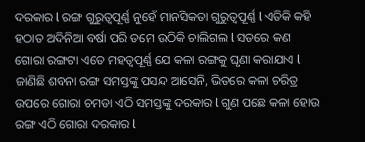ଦରକାର l ରଙ୍ଗ ଗୁରୁତ୍ୱପୂର୍ଣ୍ଣ ନୁହେଁ ମାନସିକତା ଗୁରୁତ୍ୱପୂର୍ଣ୍ଣ l ଏତିକି କହି ହଠାତ ଅଦିନିଆ ବର୍ଷା ପରି ତମେ ଉଠିକି ଚାଲିଗଲ l ସତରେ କଣ ଗୋରା ରଙ୍ଗଟା ଏତେ ମହତ୍ୱପୂର୍ଣ୍ଣ ଯେ କଳା ରଙ୍ଗକୁ ଘୃଣା କରାଯାଏ l ଜାଣିଛି ଶବନା ରଙ୍ଗ ସମସ୍ତଙ୍କୁ ପସନ୍ଦ ଆସେନି, ଭିତରେ କଳା ଚରିତ୍ର ଉପରେ ଗୋରା ଚମଡା ଏଠି ସମସ୍ତଙ୍କୁ ଦରକାର l ଗୁଣ ପଛେ କଳା ହୋଉ ରଙ୍ଗ ଏଠି ଗୋରା ଦରକାର l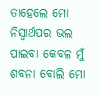ତାହେଲେ ମୋ ନିସ୍ଵାର୍ଥପର ଭଲ ପାଇବା କେବଳ ମୁଁ ଶବନା ବୋଲି ମୋ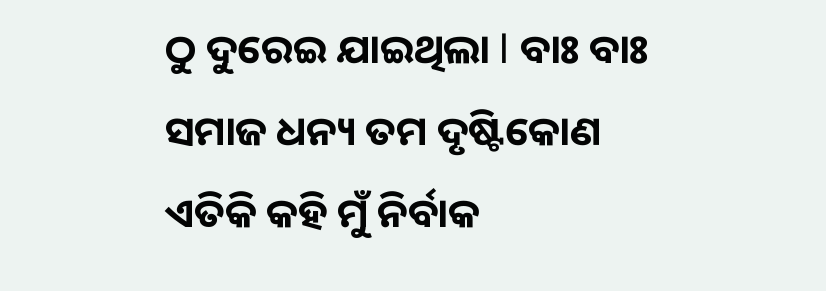ଠୁ ଦୁରେଇ ଯାଇଥିଲା l ବାଃ ବାଃ ସମାଜ ଧନ୍ୟ ତମ ଦୃଷ୍ଟିକୋଣ ଏତିକି କହି ମୁଁ ନିର୍ବାକ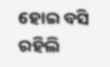ହୋଇ ବସି ରହିଲି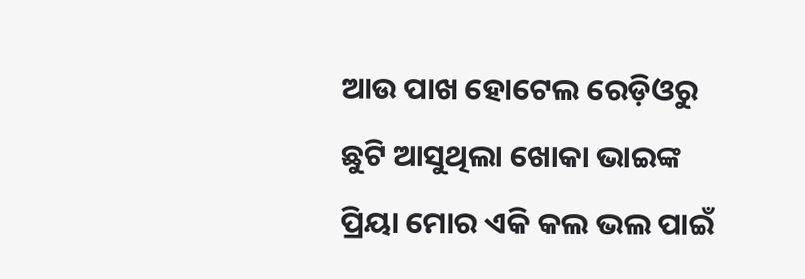ଆଉ ପାଖ ହୋଟେଲ ରେଡ଼ିଓରୁ ଛୁଟି ଆସୁଥିଲା ଖୋକା ଭାଇଙ୍କ ପ୍ରିୟା ମୋର ଏକି କଲ ଭଲ ପାଇଁ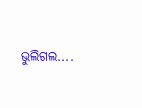ଭୁଲିଗଲ....